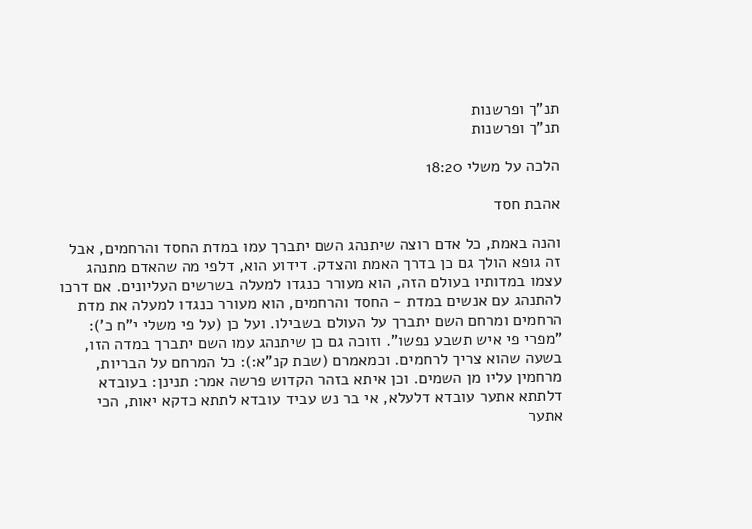תנ"ך ופרשנות
תנ"ך ופרשנות

הלכה על משלי 18:20

אהבת חסד

והנה באמת, כל אדם רוצה שיתנהג השם יתברך עמו במדת החסד והרחמים, אבל זה גופא הולך גם כן בדרך האמת והצדק. דידוע הוא, דלפי מה שהאדם מתנהג עצמו במדותיו בעולם הזה, הוא מעורר כנגדו למעלה בשרשים העליונים. אם דרכו להתנהג עם אנשים במדת - החסד והרחמים, הוא מעורר כנגדו למעלה את מדת הרחמים ומרחם השם יתברך על העולם בשבילו. ועל כן (על פי משלי י"ח כ'): "מפרי פי איש תשבע נפשו". וזוכה גם כן שיתנהג עמו השם יתברך במדה הזו, בשעה שהוא צריך לרחמים. וכמאמרם (שבת קנ"א:): כל המרחם על הבריות, מרחמין עליו מן השמים. וכן איתא בזהר הקדוש פרשה אמר: תנינן: בעובדא דלתתא אתער עובדא דלעלא, אי בר נש עביד עובדא לתתא כדקא יאות, הכי אתער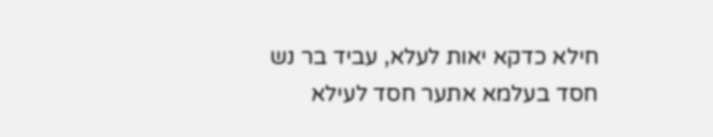חילא כדקא יאות לעלא, עביד בר נש חסד בעלמא אתער חסד לעילא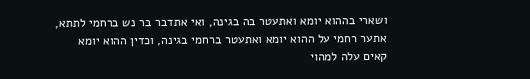ושארי בההוא יומא ואתעטר בה בגינה, ואי אתדבר בר נש ברחמי לתתא, אתער רחמי על ההוא יומא ואתעטר ברחמי בגינה, וכדין ההוא יומא קאים עלה למהוי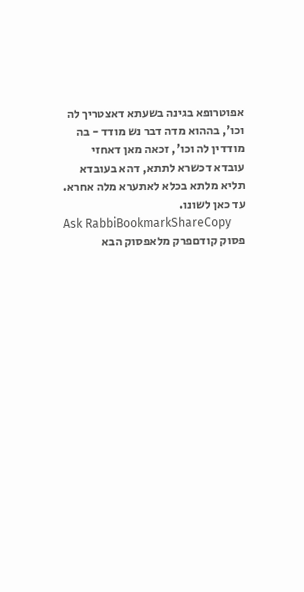אפוטרופא בגינה בשעתא דאצטריך לה וכו', בההוא מדה דבר נש מודד - בה מודדין לה וכו', זכאה מאן דאחזי עובדא דכשרא לתתא, דהא בעובדא תליא מלתא בכלא לאתערא מלה אחרא. עד כאן לשונו.
Ask RabbiBookmarkShareCopy
פסוק קודםפרק מלאפסוק הבא